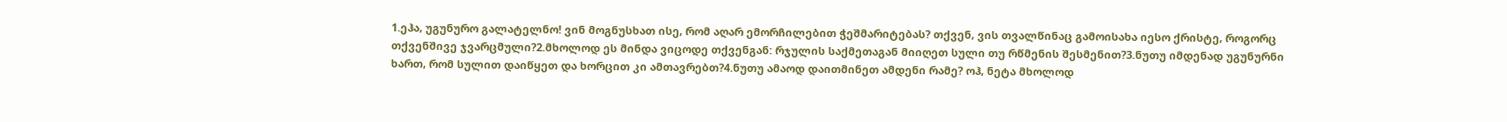1.ეჰა, უგუნურო გალატელნო! ვინ მოგნუსხათ ისე, რომ აღარ ემორჩილებით ჭეშმარიტებას? თქვენ, ვის თვალწინაც გამოისახა იესო ქრისტე, როგორც თქვენშივე ჯვარცმული?2.მხოლოდ ეს მინდა ვიცოდე თქვენგან: რჯულის საქმეთაგან მიიღეთ სული თუ რწმენის შესმენით?3.ნუთუ იმდენად უგუნურნი ხართ, რომ სულით დაიწყეთ და ხორცით კი ამთავრებთ?4.ნუთუ ამაოდ დაითმინეთ ამდენი რამე? ოჰ, ნეტა მხოლოდ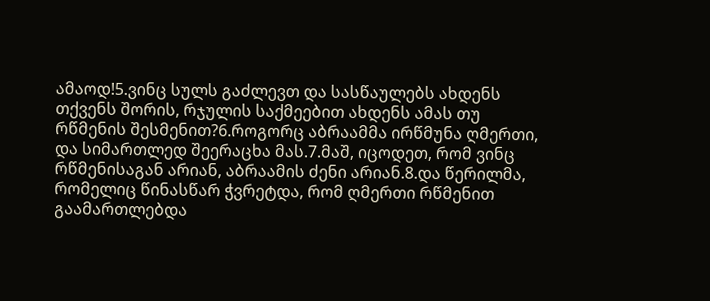ამაოდ!5.ვინც სულს გაძლევთ და სასწაულებს ახდენს თქვენს შორის, რჯულის საქმეებით ახდენს ამას თუ რწმენის შესმენით?6.როგორც აბრაამმა ირწმუნა ღმერთი, და სიმართლედ შეერაცხა მას.7.მაშ, იცოდეთ, რომ ვინც რწმენისაგან არიან, აბრაამის ძენი არიან.8.და წერილმა, რომელიც წინასწარ ჭვრეტდა, რომ ღმერთი რწმენით გაამართლებდა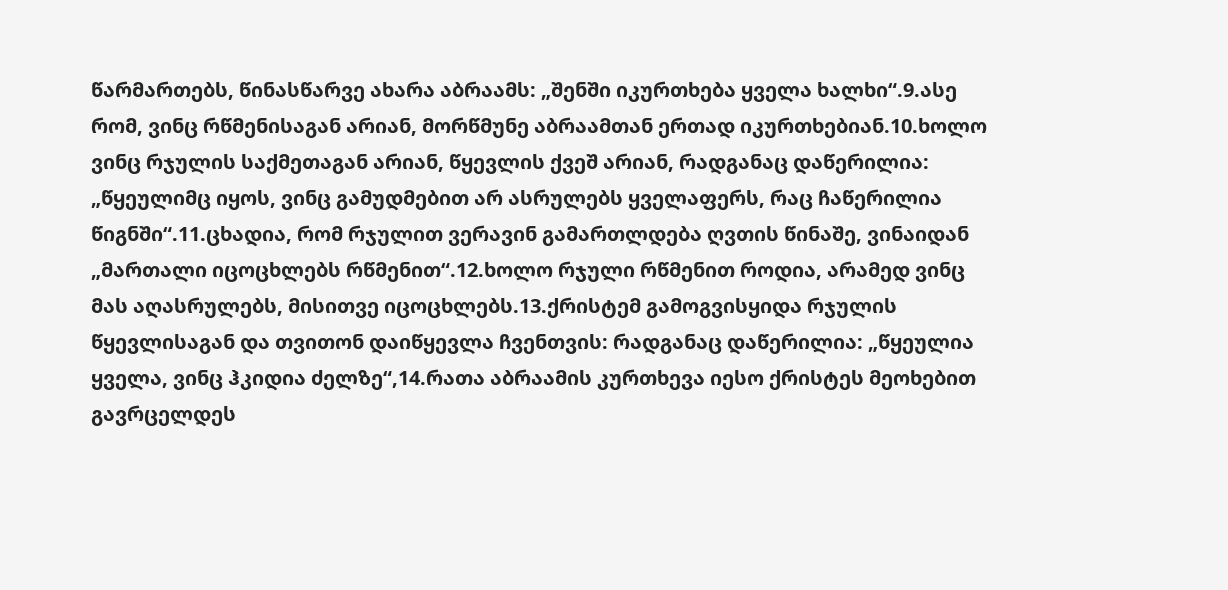წარმართებს, წინასწარვე ახარა აბრაამს: „შენში იკურთხება ყველა ხალხი“.9.ასე რომ, ვინც რწმენისაგან არიან, მორწმუნე აბრაამთან ერთად იკურთხებიან.10.ხოლო ვინც რჯულის საქმეთაგან არიან, წყევლის ქვეშ არიან, რადგანაც დაწერილია: „წყეულიმც იყოს, ვინც გამუდმებით არ ასრულებს ყველაფერს, რაც ჩაწერილია წიგნში“.11.ცხადია, რომ რჯულით ვერავინ გამართლდება ღვთის წინაშე, ვინაიდან „მართალი იცოცხლებს რწმენით“.12.ხოლო რჯული რწმენით როდია, არამედ ვინც მას აღასრულებს, მისითვე იცოცხლებს.13.ქრისტემ გამოგვისყიდა რჯულის წყევლისაგან და თვითონ დაიწყევლა ჩვენთვის: რადგანაც დაწერილია: „წყეულია ყველა, ვინც ჰკიდია ძელზე“,14.რათა აბრაამის კურთხევა იესო ქრისტეს მეოხებით გავრცელდეს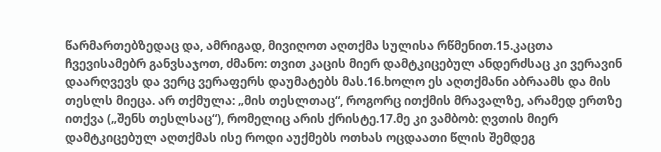წარმართებზედაც და, ამრიგად, მივიღოთ აღთქმა სულისა რწმენით.15.კაცთა ჩვევისამებრ განვსაჯოთ, ძმანო: თვით კაცის მიერ დამტკიცებულ ანდერძსაც კი ვერავინ დაარღვევს და ვერც ვერაფერს დაუმატებს მას.16.ხოლო ეს აღთქმანი აბრაამს და მის თესლს მიეცა. არ თქმულა: „მის თესლთაც“, როგორც ითქმის მრავალზე, არამედ ერთზე ითქვა („შენს თესლსაც“), რომელიც არის ქრისტე.17.მე კი ვამბობ: ღვთის მიერ დამტკიცებულ აღთქმას ისე როდი აუქმებს ოთხას ოცდაათი წლის შემდეგ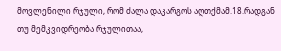მოვლენილი რჯული, რომ ძალა დაკარგოს აღთქმამ.18.რადგან თუ მემკვიდრეობა რჯულითაა,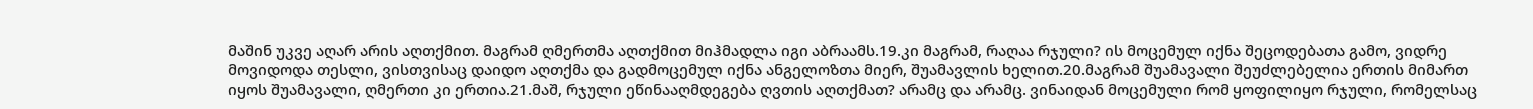მაშინ უკვე აღარ არის აღთქმით. მაგრამ ღმერთმა აღთქმით მიჰმადლა იგი აბრაამს.19.კი მაგრამ, რაღაა რჯული? ის მოცემულ იქნა შეცოდებათა გამო, ვიდრე მოვიდოდა თესლი, ვისთვისაც დაიდო აღთქმა და გადმოცემულ იქნა ანგელოზთა მიერ, შუამავლის ხელით.20.მაგრამ შუამავალი შეუძლებელია ერთის მიმართ იყოს შუამავალი, ღმერთი კი ერთია.21.მაშ, რჯული ეწინააღმდეგება ღვთის აღთქმათ? არამც და არამც. ვინაიდან მოცემული რომ ყოფილიყო რჯული, რომელსაც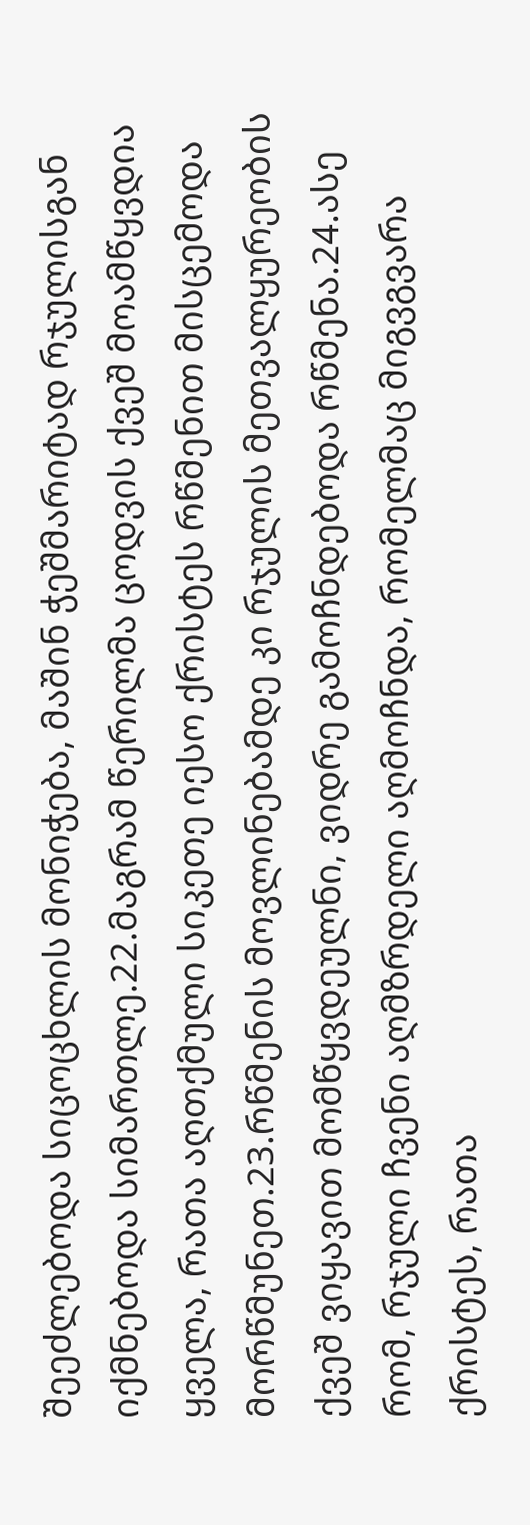შეეძლებოდა სიცოცხლის მონიჭება, მაშინ ჭეშმარიტად რჯულისგან იქმნებოდა სიმართლე.22.მაგრამ წერილმა ცოდვის ქვეშ მოამწყვდია ყველა, რათა აღთქმული სიკეთე იესო ქრისტეს რწმენით მისცემოდა მორწმუნეთ.23.რწმენის მოვლინებამდე კი რჯულის მეთვალყურეობის ქვეშ ვიყავით მომწყვდეულნი, ვიდრე გამოჩნდებოდა რწმენა.24.ასე რომ, რჯული ჩვენი აღმზრდელი აღმოჩნდა, რომელმაც მიგვგვარა ქრისტეს, რათა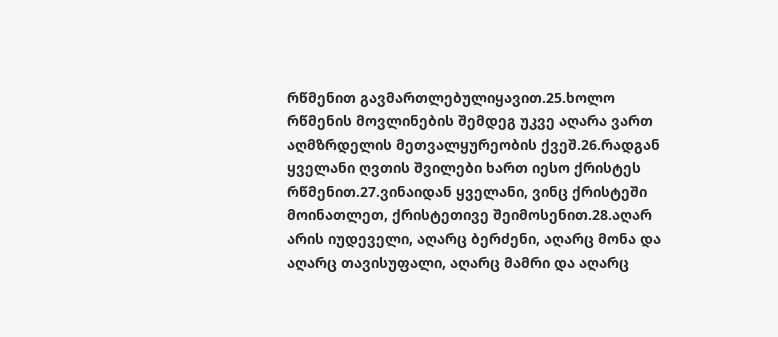რწმენით გავმართლებულიყავით.25.ხოლო რწმენის მოვლინების შემდეგ უკვე აღარა ვართ აღმზრდელის მეთვალყურეობის ქვეშ.26.რადგან ყველანი ღვთის შვილები ხართ იესო ქრისტეს რწმენით.27.ვინაიდან ყველანი, ვინც ქრისტეში მოინათლეთ, ქრისტეთივე შეიმოსენით.28.აღარ არის იუდეველი, აღარც ბერძენი, აღარც მონა და აღარც თავისუფალი, აღარც მამრი და აღარც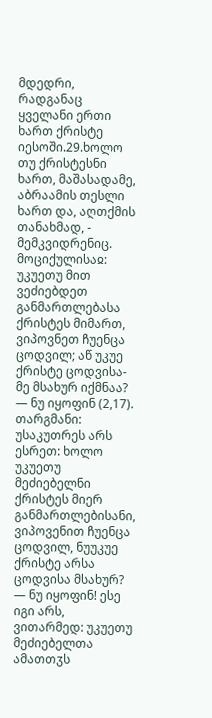მდედრი, რადგანაც ყველანი ერთი ხართ ქრისტე იესოში.29.ხოლო თუ ქრისტესნი ხართ, მაშასადამე, აბრაამის თესლი ხართ და, აღთქმის თანახმად, - მემკვიდრენიც.
მოციქულისაჲ: უკუეთუ მით ვეძიებდეთ განმართლებასა ქრისტეს მიმართ, ვიპოვნეთ ჩუენცა ცოდვილ; აწ უკუე ქრისტე ცოდვისა-მე მსახურ იქმნაა? — ნუ იყოფინ (2,17).
თარგმანი: უსაკუთრეს არს ესრეთ: ხოლო უკუეთუ მეძიებელნი ქრისტეს მიერ განმართლებისანი, ვიპოვენით ჩუენცა ცოდვილ, ნუუკუე ქრისტე არსა ცოდვისა მსახურ? — ნუ იყოფინ! ესე იგი არს, ვითარმედ: უკუეთუ მეძიებელთა ამათთჳს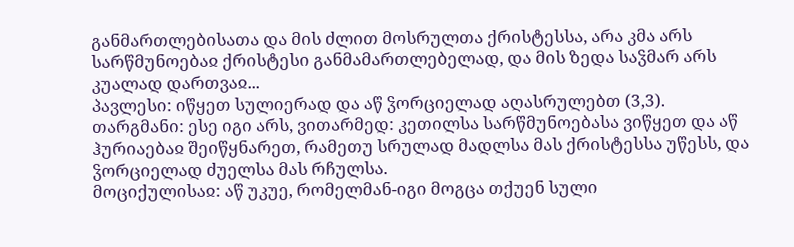განმართლებისათა და მის ძლით მოსრულთა ქრისტესსა, არა კმა არს სარწმუნოებაჲ ქრისტესი განმამართლებელად, და მის ზედა საჴმარ არს კუალად დართვაჲ...
პავლესი: იწყეთ სულიერად და აწ ჴორციელად აღასრულებთ (3,3).
თარგმანი: ესე იგი არს, ვითარმედ: კეთილსა სარწმუნოებასა ვიწყეთ და აწ ჰურიაებაჲ შეიწყნარეთ, რამეთუ სრულად მადლსა მას ქრისტესსა უწესს, და ჴორციელად ძუელსა მას რჩულსა.
მოციქულისაჲ: აწ უკუე, რომელმან-იგი მოგცა თქუენ სული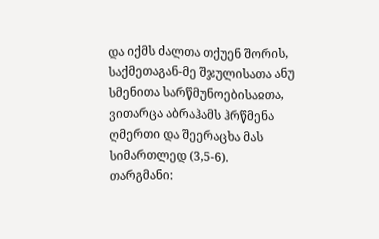და იქმს ძალთა თქუენ შორის, საქმეთაგან-მე შჯულისათა ანუ სმენითა სარწმუნოებისაჲთა, ვითარცა აბრაჰამს ჰრწმენა ღმერთი და შეერაცხა მას სიმართლედ (3,5-6).
თარგმანი: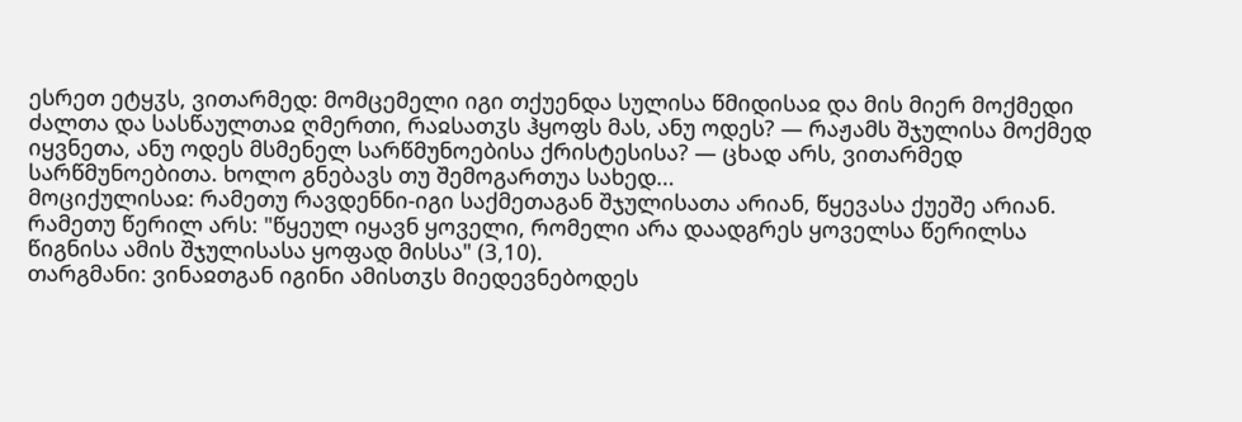ესრეთ ეტყჳს, ვითარმედ: მომცემელი იგი თქუენდა სულისა წმიდისაჲ და მის მიერ მოქმედი ძალთა და სასწაულთაჲ ღმერთი, რაჲსათჳს ჰყოფს მას, ანუ ოდეს? — რაჟამს შჯულისა მოქმედ იყვნეთა, ანუ ოდეს მსმენელ სარწმუნოებისა ქრისტესისა? — ცხად არს, ვითარმედ სარწმუნოებითა. ხოლო გნებავს თუ შემოგართუა სახედ...
მოციქულისაჲ: რამეთუ რავდენნი-იგი საქმეთაგან შჯულისათა არიან, წყევასა ქუეშე არიან. რამეთუ წერილ არს: "წყეულ იყავნ ყოველი, რომელი არა დაადგრეს ყოველსა წერილსა წიგნისა ამის შჯულისასა ყოფად მისსა" (3,10).
თარგმანი: ვინაჲთგან იგინი ამისთჳს მიედევნებოდეს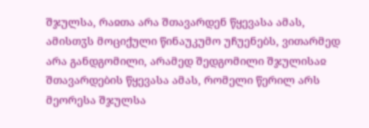შჯულსა, რაჲთა არა შთავარდენ წყევასა ამას, ამისთჳს მოციქული წინაუკუმო უჩუენებს, ვითარმედ არა განდგომილი, არამედ შედგომილი შჯულისაჲ შთავარდების წყევასა ამას, რომელი წერილ არს მეორესა შჯულსა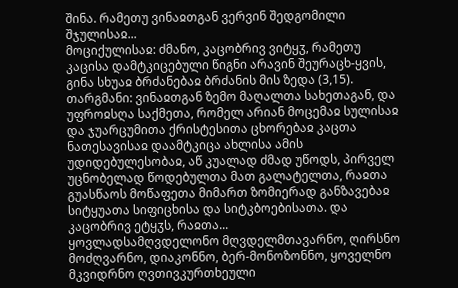შინა. რამეთუ ვინაჲთგან ვერვინ შედგომილი შჯულისაჲ...
მოციქულისაჲ: ძმანო, კაცობრივ ვიტყჳ, რამეთუ კაცისა დამტკიცებული წიგნი არავინ შეურაცხ-ყვის, გინა სხუაჲ ბრძანებაჲ ბრძანის მის ზედა (3,15).
თარგმანი: ვინაჲთგან ზემო მაღალთა სახეთაგან, და უფროჲსღა საქმეთა, რომელ არიან მოცემაჲ სულისაჲ და ჯუარცუმითა ქრისტესითა ცხორებაჲ კაცთა ნათესავისაჲ დაამტკიცა ახლისა ამის უდიდებულესობაჲ, აწ კუალად ძმად უწოდს, პირველ უცნობელად წოდებულთა მათ გალატელთა, რაჲთა გუასწაოს მოწაფეთა მიმართ ზომიერად განზავებაჲ სიტყუათა სიფიცხისა და სიტკბოებისათა. და კაცობრივ ეტყჳს, რაჲთა...
ყოვლადსამღვდელონო მღვდელმთავარნო, ღირსნო მოძღვარნო, დიაკონნო, ბერ-მონოზონნო, ყოველნო მკვიდრნო ღვთივკურთხეული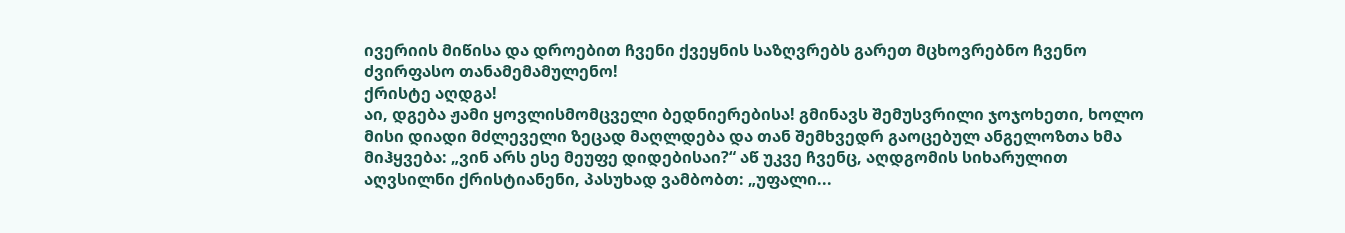ივერიის მიწისა და დროებით ჩვენი ქვეყნის საზღვრებს გარეთ მცხოვრებნო ჩვენო ძვირფასო თანამემამულენო!
ქრისტე აღდგა!
აი, დგება ჟამი ყოვლისმომცველი ბედნიერებისა! გმინავს შემუსვრილი ჯოჯოხეთი, ხოლო მისი დიადი მძლეველი ზეცად მაღლდება და თან შემხვედრ გაოცებულ ანგელოზთა ხმა მიჰყვება: „ვინ არს ესე მეუფე დიდებისაი?“ აწ უკვე ჩვენც, აღდგომის სიხარულით აღვსილნი ქრისტიანენი, პასუხად ვამბობთ: „უფალი...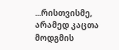...რისთვისმე, არამედ კაცთა მოდგმის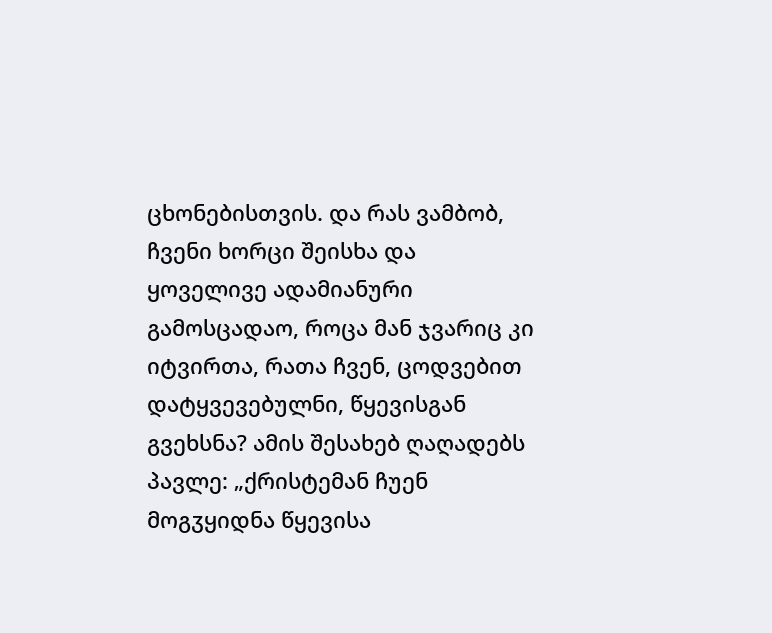ცხონებისთვის. და რას ვამბობ, ჩვენი ხორცი შეისხა და ყოველივე ადამიანური გამოსცადაო, როცა მან ჯვარიც კი იტვირთა, რათა ჩვენ, ცოდვებით დატყვევებულნი, წყევისგან გვეხსნა? ამის შესახებ ღაღადებს პავლე: „ქრისტემან ჩუენ მოგჳყიდნა წყევისა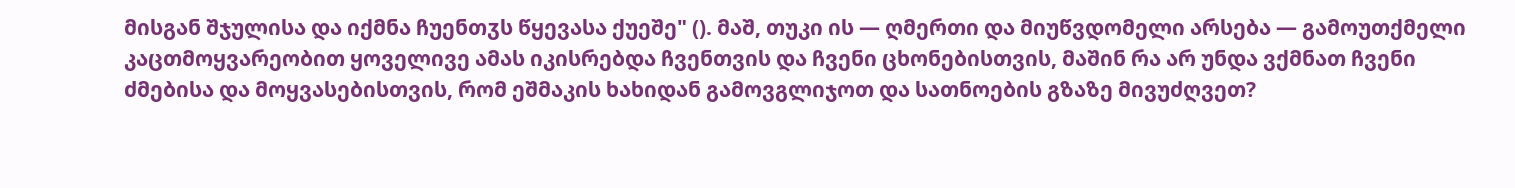მისგან შჯულისა და იქმნა ჩუენთჳს წყევასა ქუეშე" (). მაშ, თუკი ის — ღმერთი და მიუწვდომელი არსება — გამოუთქმელი კაცთმოყვარეობით ყოველივე ამას იკისრებდა ჩვენთვის და ჩვენი ცხონებისთვის, მაშინ რა არ უნდა ვქმნათ ჩვენი ძმებისა და მოყვასებისთვის, რომ ეშმაკის ხახიდან გამოვგლიჯოთ და სათნოების გზაზე მივუძღვეთ?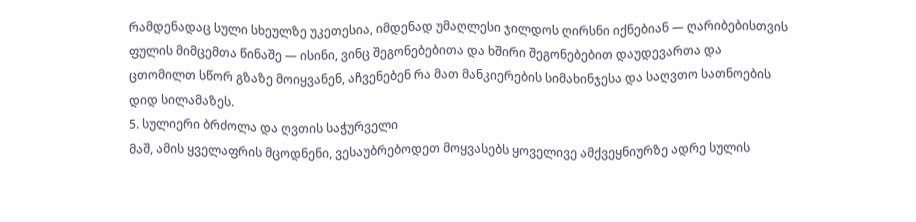რამდენადაც სული სხეულზე უკეთესია, იმდენად უმაღლესი ჯილდოს ღირსნი იქნებიან — ღარიბებისთვის ფულის მიმცემთა წინაშე — ისინი, ვინც შეგონებებითა და ხშირი შეგონებებით დაუდევართა და ცთომილთ სწორ გზაზე მოიყვანენ, აჩვენებენ რა მათ მანკიერების სიმახინჯესა და საღვთო სათნოების დიდ სილამაზეს.
5. სულიერი ბრძოლა და ღვთის საჭურველი
მაშ, ამის ყველაფრის მცოდნენი, ვესაუბრებოდეთ მოყვასებს ყოველივე ამქვეყნიურზე ადრე სულის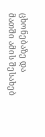ცხონებაზე და მათში ამის შესახებ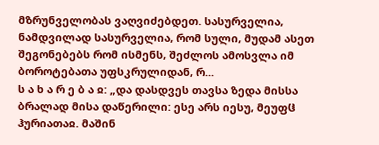მზრუნველობას ვაღვიძებდეთ. სასურველია, ნამდვილად სასურველია, რომ სული, მუდამ ასეთ შეგონებებს რომ ისმენს, შეძლოს ამოსვლა იმ ბოროტებათა უფსკრულიდან, რ...
ს ა ხ ა რ ე ბ ა ჲ: „და დასდვეს თავსა ზედა მისსა ბრალად მისა დაწერილი: ესე არს იესუ, მეუფჱ ჰურიათაჲ. მაშინ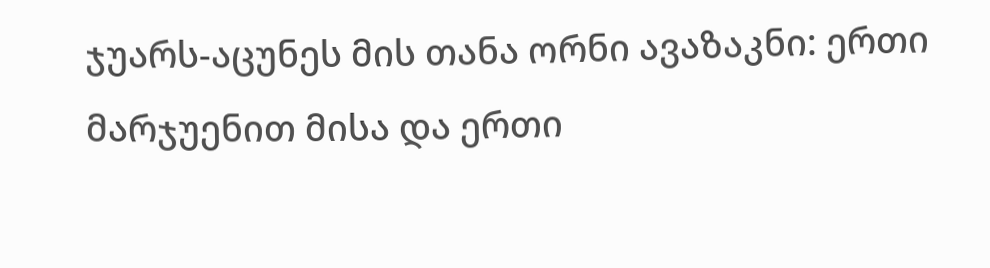ჯუარს-აცუნეს მის თანა ორნი ავაზაკნი: ერთი მარჯუენით მისა და ერთი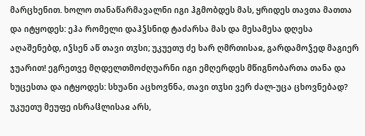მარცხენით. ხოლო თანაწარმავალნი იგი ჰგმობდეს მას, ყრიდეს თავთა მათთა და იტყოდეს: ეჰა რომელი დაჰჴსნიდ ტაძარსა მას და მესამესა დღესა აღაშენებდ, იჴსენ აწ თავი თჳსი; უკუეთუ ძე ხარ ღმრთისაჲ, გარდამოჴედ მაგიერ ჯუარით! ეგრეთვე მღდელთმოძღუარნი იგი ემღერდეს მწიგნობართა თანა და ხუცესთა და იტყოდეს: სხუანი აცხოვნნა, თავი თჳსი ვერ ძალ-უცა ცხოვნებად? უკუეთუ მეუფე ისრაჱლისაჲ არს,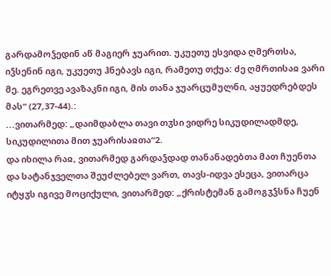გარდამოჴედინ აწ მაგიერ ჯუარით. უკუეთუ ესვიდა ღმერთსა, იჴსენინ იგი, უკუეთუ ჰნებავს იგი, რამეთუ თქუა: ძე ღმრთისაჲ ვარი მე. ეგრეთვე ავაზაკნი იგი, მის თანა ჯუარცუმულნი, აყუედრებდეს მას“ (27,37-44).:
...ვითარმედ: „დაიმდაბლა თავი თჳსი ვიდრე სიკუდილადმდე, სიკუდილითა მით ჯუარისაჲთა“2.
და იხილა რაჲ, ვითარმედ გარდაჴდად თანანადებთა მათ ჩუენთა და სატანჯველთა შეუძლებელ ვართ, თავს-იდვა ესეცა, ვითარცა იტყჳს იგივე მოციქული, ვითარმედ: „ქრისტემან გამოგჳჴსნა ჩუენ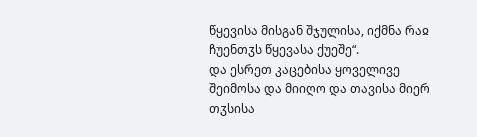წყევისა მისგან შჯულისა, იქმნა რაჲ ჩუენთჳს წყევასა ქუეშე“.
და ესრეთ კაცებისა ყოველივე შეიმოსა და მიიღო და თავისა მიერ თჳსისა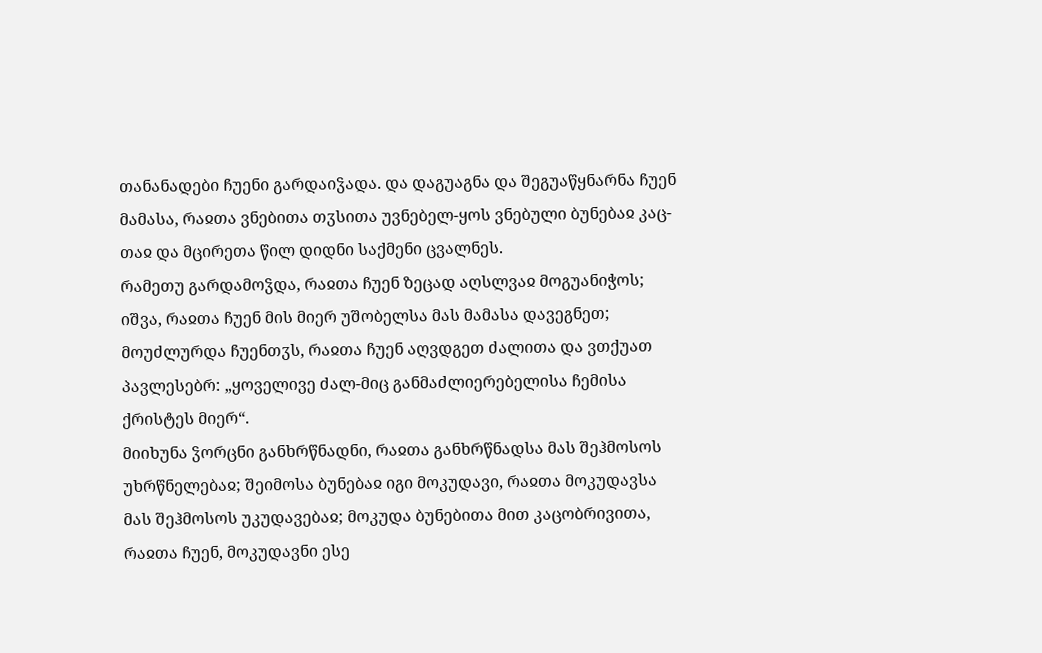თანანადები ჩუენი გარდაიჴადა. და დაგუაგნა და შეგუაწყნარნა ჩუენ მამასა, რაჲთა ვნებითა თჳსითა უვნებელ-ყოს ვნებული ბუნებაჲ კაც-თაჲ და მცირეთა წილ დიდნი საქმენი ცვალნეს.
რამეთუ გარდამოჴდა, რაჲთა ჩუენ ზეცად აღსლვაჲ მოგუანიჭოს; იშვა, რაჲთა ჩუენ მის მიერ უშობელსა მას მამასა დავეგნეთ; მოუძლურდა ჩუენთჳს, რაჲთა ჩუენ აღვდგეთ ძალითა და ვთქუათ პავლესებრ: „ყოველივე ძალ-მიც განმაძლიერებელისა ჩემისა ქრისტეს მიერ“.
მიიხუნა ჴორცნი განხრწნადნი, რაჲთა განხრწნადსა მას შეჰმოსოს უხრწნელებაჲ; შეიმოსა ბუნებაჲ იგი მოკუდავი, რაჲთა მოკუდავსა მას შეჰმოსოს უკუდავებაჲ; მოკუდა ბუნებითა მით კაცობრივითა, რაჲთა ჩუენ, მოკუდავნი ესე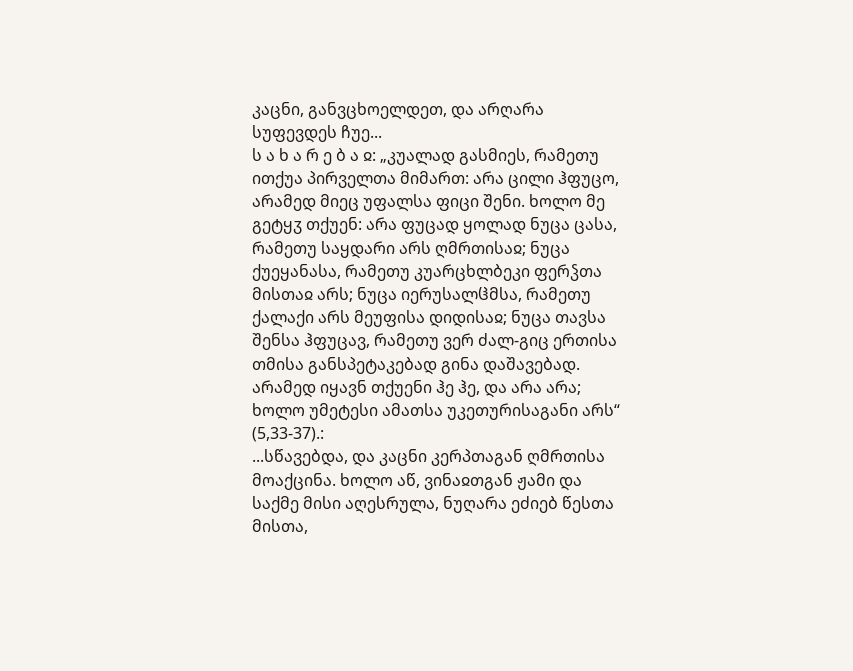კაცნი, განვცხოელდეთ, და არღარა სუფევდეს ჩუე...
ს ა ხ ა რ ე ბ ა ჲ: „კუალად გასმიეს, რამეთუ ითქუა პირველთა მიმართ: არა ცილი ჰფუცო, არამედ მიეც უფალსა ფიცი შენი. ხოლო მე გეტყჳ თქუენ: არა ფუცად ყოლად ნუცა ცასა, რამეთუ საყდარი არს ღმრთისაჲ; ნუცა ქუეყანასა, რამეთუ კუარცხლბეკი ფერჴთა მისთაჲ არს; ნუცა იერუსალჱმსა, რამეთუ ქალაქი არს მეუფისა დიდისაჲ; ნუცა თავსა შენსა ჰფუცავ, რამეთუ ვერ ძალ-გიც ერთისა თმისა განსპეტაკებად გინა დაშავებად. არამედ იყავნ თქუენი ჰე ჰე, და არა არა; ხოლო უმეტესი ამათსა უკეთურისაგანი არს“ (5,33-37).:
...სწავებდა, და კაცნი კერპთაგან ღმრთისა მოაქცინა. ხოლო აწ, ვინაჲთგან ჟამი და საქმე მისი აღესრულა, ნუღარა ეძიებ წესთა მისთა,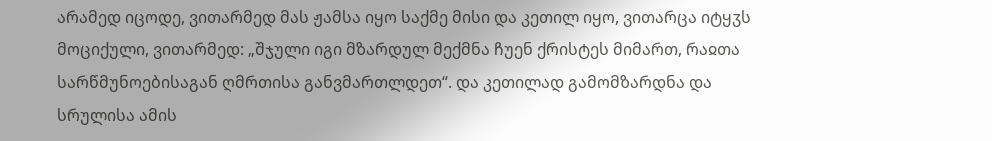არამედ იცოდე, ვითარმედ მას ჟამსა იყო საქმე მისი და კეთილ იყო, ვითარცა იტყჳს მოციქული, ვითარმედ: „შჯული იგი მზარდულ მექმნა ჩუენ ქრისტეს მიმართ, რაჲთა სარწმუნოებისაგან ღმრთისა განვმართლდეთ“. და კეთილად გამომზარდნა და სრულისა ამის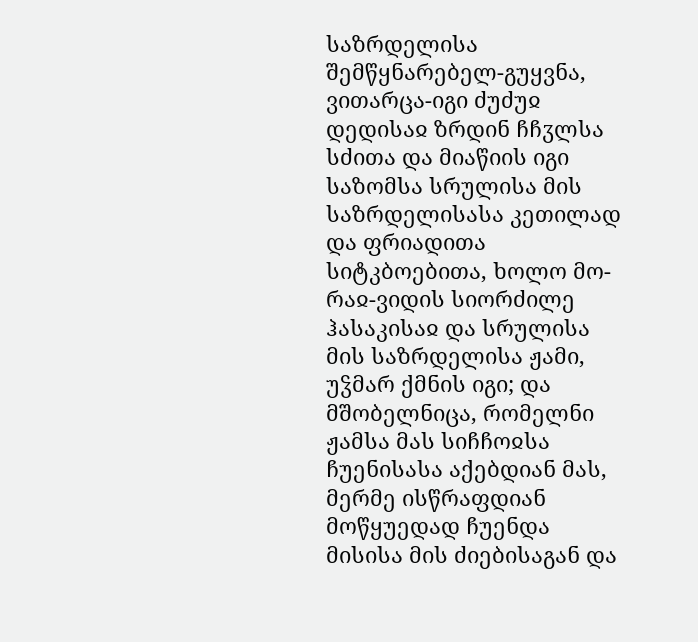საზრდელისა შემწყნარებელ-გუყვნა, ვითარცა-იგი ძუძუჲ დედისაჲ ზრდინ ჩჩჳლსა სძითა და მიაწიის იგი საზომსა სრულისა მის საზრდელისასა კეთილად და ფრიადითა სიტკბოებითა, ხოლო მო-რაჲ-ვიდის სიორძილე ჰასაკისაჲ და სრულისა მის საზრდელისა ჟამი, უჴმარ ქმნის იგი; და მშობელნიცა, რომელნი ჟამსა მას სიჩჩოჲსა ჩუენისასა აქებდიან მას, მერმე ისწრაფდიან მოწყუედად ჩუენდა მისისა მის ძიებისაგან და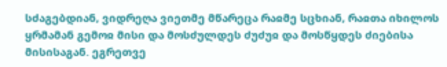სძაგებდიან, ვიდრეღა ვიეთმე მწარეცა რაჲმე სცხიან, რაჲთა იხილოს ყრმამან გემოჲ მისი და მოსძულდეს ძუძუჲ და მოსწყდეს ძიებისა მისისაგან. ეგრეთვე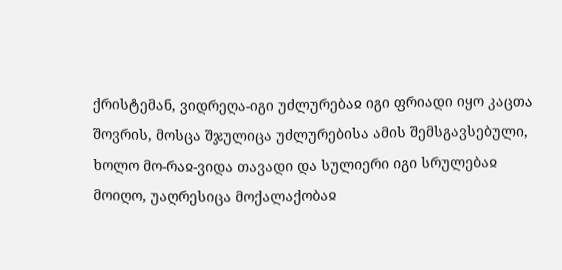ქრისტემან, ვიდრეღა-იგი უძლურებაჲ იგი ფრიადი იყო კაცთა შოვრის, მოსცა შჯულიცა უძლურებისა ამის შემსგავსებული, ხოლო მო-რაჲ-ვიდა თავადი და სულიერი იგი სრულებაჲ მოიღო, უაღრესიცა მოქალაქობაჲ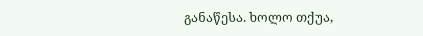განაწესა. ხოლო თქუა,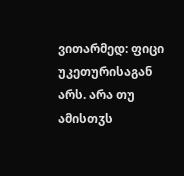ვითარმედ: ფიცი უკეთურისაგან არს. არა თუ ამისთჳს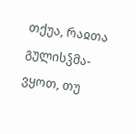თქუა, რაჲთა გულისჴმა-ვყოთ, თუ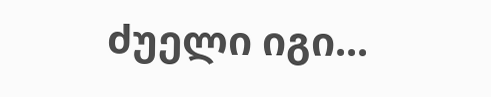ძუელი იგი...